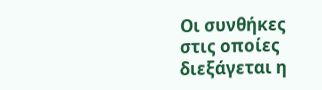Οι συνθήκες στις οποίες διεξάγεται η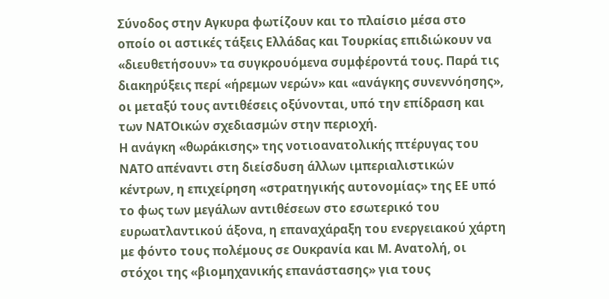Σύνοδος στην Αγκυρα φωτίζουν και το πλαίσιο μέσα στο οποίο οι αστικές τάξεις Ελλάδας και Τουρκίας επιδιώκουν να «διευθετήσουν» τα συγκρουόμενα συμφέροντά τους. Παρά τις διακηρύξεις περί «ήρεμων νερών» και «ανάγκης συνεννόησης», οι μεταξύ τους αντιθέσεις οξύνονται, υπό την επίδραση και των ΝΑΤΟικών σχεδιασμών στην περιοχή.
Η ανάγκη «θωράκισης» της νοτιοανατολικής πτέρυγας του ΝΑΤΟ απέναντι στη διείσδυση άλλων ιμπεριαλιστικών κέντρων, η επιχείρηση «στρατηγικής αυτονομίας» της ΕΕ υπό το φως των μεγάλων αντιθέσεων στο εσωτερικό του ευρωατλαντικού άξονα, η επαναχάραξη του ενεργειακού χάρτη με φόντο τους πολέμους σε Ουκρανία και Μ. Ανατολή, οι στόχοι της «βιομηχανικής επανάστασης» για τους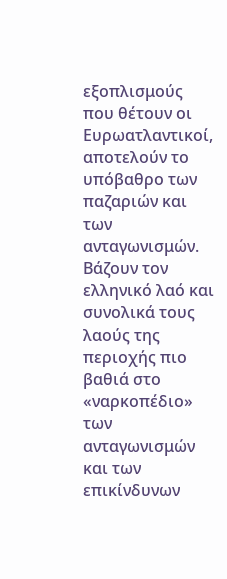εξοπλισμούς που θέτουν οι Ευρωατλαντικοί, αποτελούν το υπόβαθρο των παζαριών και των ανταγωνισμών. Βάζουν τον ελληνικό λαό και συνολικά τους λαούς της περιοχής πιο βαθιά στο «ναρκοπέδιο» των ανταγωνισμών και των επικίνδυνων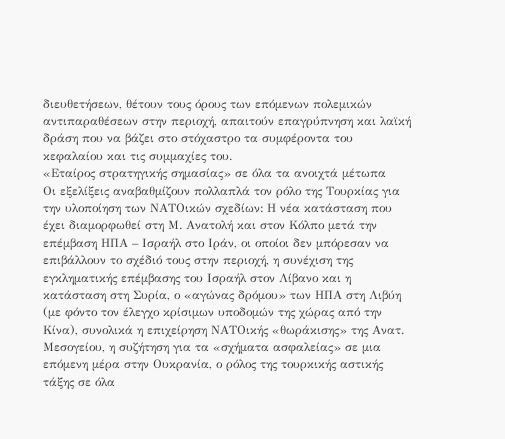διευθετήσεων, θέτουν τους όρους των επόμενων πολεμικών αντιπαραθέσεων στην περιοχή, απαιτούν επαγρύπνηση και λαϊκή δράση που να βάζει στο στόχαστρο τα συμφέροντα του κεφαλαίου και τις συμμαχίες του.
«Εταίρος στρατηγικής σημασίας» σε όλα τα ανοιχτά μέτωπα
Οι εξελίξεις αναβαθμίζουν πολλαπλά τον ρόλο της Τουρκίας για την υλοποίηση των ΝΑΤΟικών σχεδίων: Η νέα κατάσταση που έχει διαμορφωθεί στη Μ. Ανατολή και στον Κόλπο μετά την επέμβαση ΗΠΑ – Ισραήλ στο Ιράν, οι οποίοι δεν μπόρεσαν να επιβάλλουν το σχέδιό τους στην περιοχή, η συνέχιση της εγκληματικής επέμβασης του Ισραήλ στον Λίβανο και η κατάσταση στη Συρία, ο «αγώνας δρόμου» των ΗΠΑ στη Λιβύη (με φόντο τον έλεγχο κρίσιμων υποδομών της χώρας από την Κίνα), συνολικά η επιχείρηση ΝΑΤΟικής «θωράκισης» της Ανατ. Μεσογείου, η συζήτηση για τα «σχήματα ασφαλείας» σε μια επόμενη μέρα στην Ουκρανία, ο ρόλος της τουρκικής αστικής τάξης σε όλα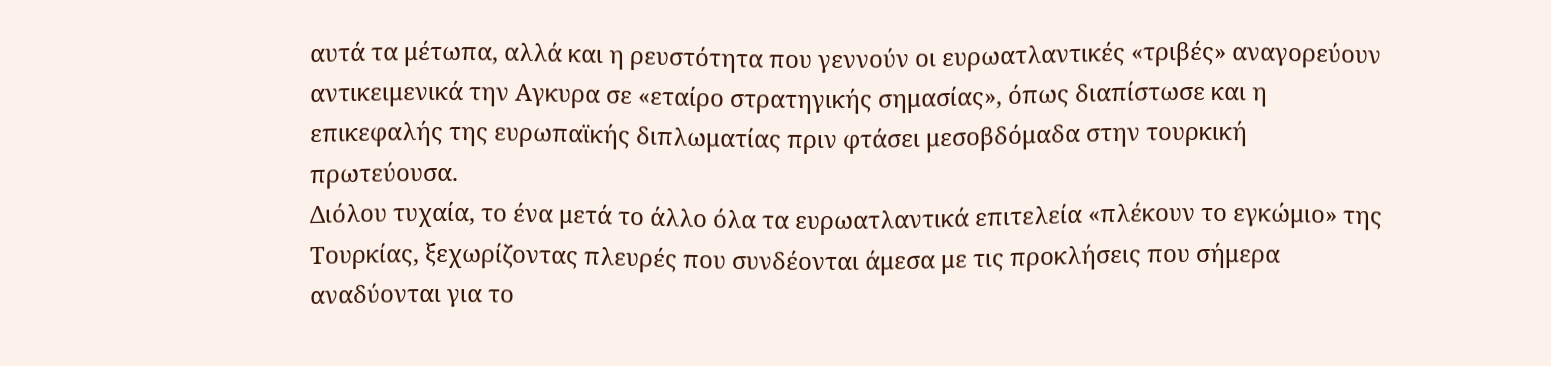αυτά τα μέτωπα, αλλά και η ρευστότητα που γεννούν οι ευρωατλαντικές «τριβές» αναγορεύουν αντικειμενικά την Αγκυρα σε «εταίρο στρατηγικής σημασίας», όπως διαπίστωσε και η επικεφαλής της ευρωπαϊκής διπλωματίας πριν φτάσει μεσοβδόμαδα στην τουρκική πρωτεύουσα.
Διόλου τυχαία, το ένα μετά το άλλο όλα τα ευρωατλαντικά επιτελεία «πλέκουν το εγκώμιο» της Τουρκίας, ξεχωρίζοντας πλευρές που συνδέονται άμεσα με τις προκλήσεις που σήμερα αναδύονται για το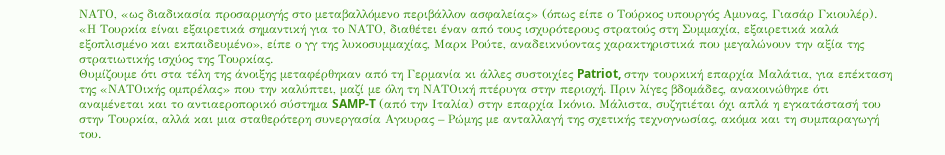ΝΑΤΟ, «ως διαδικασία προσαρμογής στο μεταβαλλόμενο περιβάλλον ασφαλείας» (όπως είπε ο Τούρκος υπουργός Αμυνας, Γιασάρ Γκιουλέρ).
«Η Τουρκία είναι εξαιρετικά σημαντική για το ΝΑΤΟ, διαθέτει έναν από τους ισχυρότερους στρατούς στη Συμμαχία, εξαιρετικά καλά εξοπλισμένο και εκπαιδευμένο», είπε ο γγ της λυκοσυμμαχίας, Μαρκ Ρούτε, αναδεικνύοντας χαρακτηριστικά που μεγαλώνουν την αξία της στρατιωτικής ισχύος της Τουρκίας.
Θυμίζουμε ότι στα τέλη της άνοιξης μεταφέρθηκαν από τη Γερμανία κι άλλες συστοιχίες Patriot, στην τουρκική επαρχία Μαλάτια, για επέκταση της «ΝΑΤΟικής ομπρέλας» που την καλύπτει, μαζί με όλη τη ΝΑΤΟική πτέρυγα στην περιοχή. Πριν λίγες βδομάδες, ανακοινώθηκε ότι αναμένεται και το αντιαεροπορικό σύστημα SAMP-T (από την Ιταλία) στην επαρχία Ικόνιο. Μάλιστα, συζητιέται όχι απλά η εγκατάστασή του στην Τουρκία, αλλά και μια σταθερότερη συνεργασία Αγκυρας – Ρώμης με ανταλλαγή της σχετικής τεχνογνωσίας, ακόμα και τη συμπαραγωγή του.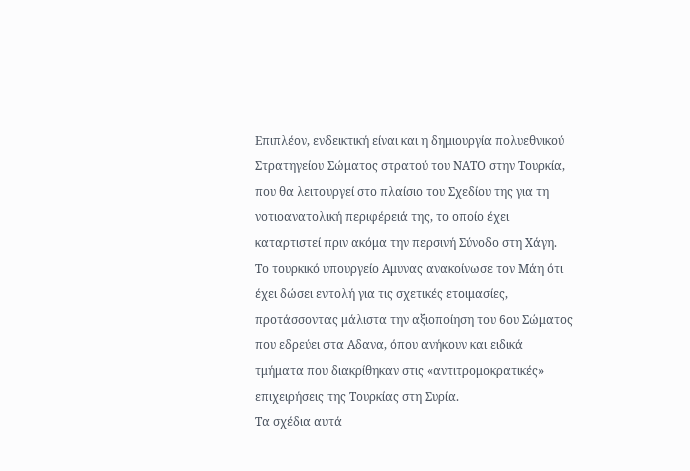Επιπλέον, ενδεικτική είναι και η δημιουργία πολυεθνικού Στρατηγείου Σώματος στρατού του ΝΑΤΟ στην Τουρκία, που θα λειτουργεί στο πλαίσιο του Σχεδίου της για τη νοτιοανατολική περιφέρειά της, το οποίο έχει καταρτιστεί πριν ακόμα την περσινή Σύνοδο στη Χάγη. Το τουρκικό υπουργείο Αμυνας ανακοίνωσε τον Μάη ότι έχει δώσει εντολή για τις σχετικές ετοιμασίες, προτάσσοντας μάλιστα την αξιοποίηση του 6ου Σώματος που εδρεύει στα Αδανα, όπου ανήκουν και ειδικά τμήματα που διακρίθηκαν στις «αντιτρομοκρατικές» επιχειρήσεις της Τουρκίας στη Συρία.
Τα σχέδια αυτά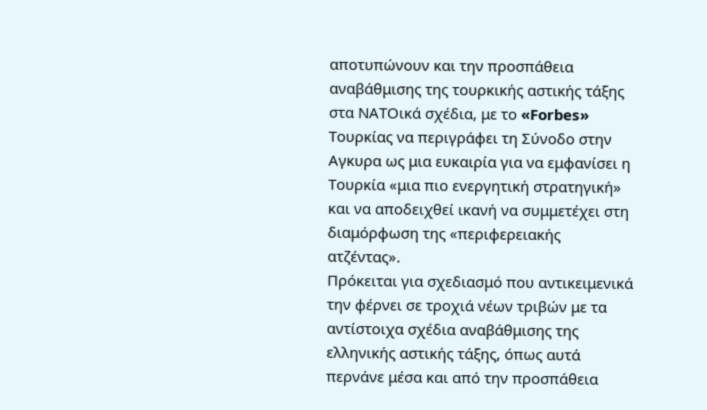αποτυπώνουν και την προσπάθεια αναβάθμισης της τουρκικής αστικής τάξης στα ΝΑΤΟικά σχέδια, με το «Forbes» Τουρκίας να περιγράφει τη Σύνοδο στην Αγκυρα ως μια ευκαιρία για να εμφανίσει η Τουρκία «μια πιο ενεργητική στρατηγική» και να αποδειχθεί ικανή να συμμετέχει στη διαμόρφωση της «περιφερειακής ατζέντας».
Πρόκειται για σχεδιασμό που αντικειμενικά την φέρνει σε τροχιά νέων τριβών με τα αντίστοιχα σχέδια αναβάθμισης της ελληνικής αστικής τάξης, όπως αυτά περνάνε μέσα και από την προσπάθεια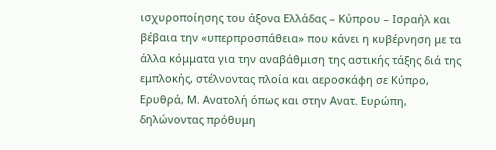ισχυροποίησης του άξονα Ελλάδας – Κύπρου – Ισραήλ και βέβαια την «υπερπροσπάθεια» που κάνει η κυβέρνηση με τα άλλα κόμματα για την αναβάθμιση της αστικής τάξης διά της εμπλοκής, στέλνοντας πλοία και αεροσκάφη σε Κύπρο, Ερυθρά, Μ. Ανατολή όπως και στην Ανατ. Ευρώπη, δηλώνοντας πρόθυμη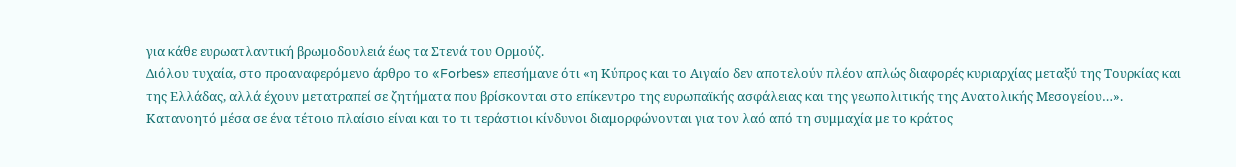για κάθε ευρωατλαντική βρωμοδουλειά έως τα Στενά του Ορμούζ.
Διόλου τυχαία, στο προαναφερόμενο άρθρο το «Forbes» επεσήμανε ότι «η Κύπρος και το Αιγαίο δεν αποτελούν πλέον απλώς διαφορές κυριαρχίας μεταξύ της Τουρκίας και της Ελλάδας, αλλά έχουν μετατραπεί σε ζητήματα που βρίσκονται στο επίκεντρο της ευρωπαϊκής ασφάλειας και της γεωπολιτικής της Ανατολικής Μεσογείου…».
Κατανοητό μέσα σε ένα τέτοιο πλαίσιο είναι και το τι τεράστιοι κίνδυνοι διαμορφώνονται για τον λαό από τη συμμαχία με το κράτος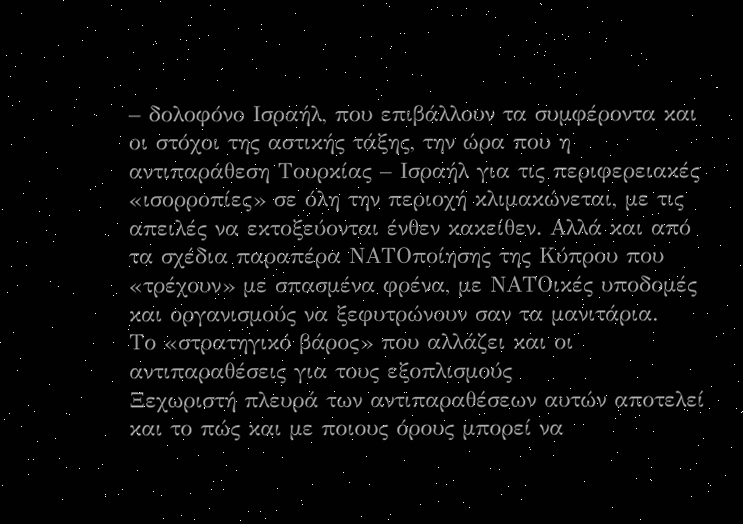– δολοφόνο Ισραήλ, που επιβάλλουν τα συμφέροντα και οι στόχοι της αστικής τάξης, την ώρα που η αντιπαράθεση Τουρκίας – Ισραήλ για τις περιφερειακές «ισορροπίες» σε όλη την περιοχή κλιμακώνεται, με τις απειλές να εκτοξεύονται ένθεν κακείθεν. Αλλά και από τα σχέδια παραπέρα ΝΑΤΟποίησης της Κύπρου που «τρέχουν» με σπασμένα φρένα, με ΝΑΤΟικές υποδομές και οργανισμούς να ξεφυτρώνουν σαν τα μανιτάρια.
Το «στρατηγικό βάρος» που αλλάζει και οι αντιπαραθέσεις για τους εξοπλισμούς
Ξεχωριστή πλευρά των αντιπαραθέσεων αυτών αποτελεί και το πώς και με ποιους όρους μπορεί να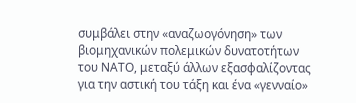συμβάλει στην «αναζωογόνηση» των βιομηχανικών πολεμικών δυνατοτήτων του ΝΑΤΟ, μεταξύ άλλων εξασφαλίζοντας για την αστική του τάξη και ένα «γενναίο»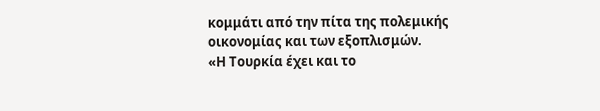κομμάτι από την πίτα της πολεμικής οικονομίας και των εξοπλισμών.
«Η Τουρκία έχει και το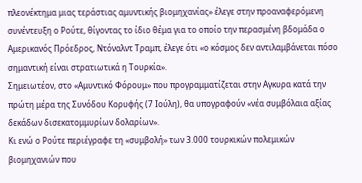πλεονέκτημα μιας τεράστιας αμυντικής βιομηχανίας» έλεγε στην προαναφερόμενη συνέντευξη ο Ρούτε, θίγοντας το ίδιο θέμα για το οποίο την περασμένη βδομάδα ο Αμερικανός Πρόεδρος, Ντόναλντ Τραμπ, έλεγε ότι «ο κόσμος δεν αντιλαμβάνεται πόσο σημαντική είναι στρατιωτικά η Τουρκία».
Σημειωτέον, στο «Αμυντικό Φόρουμ» που προγραμματίζεται στην Αγκυρα κατά την πρώτη μέρα της Συνόδου Κορυφής (7 Ιούλη), θα υπογραφούν «νέα συμβόλαια αξίας δεκάδων δισεκατομμυρίων δολαρίων».
Κι ενώ ο Ρούτε περιέγραφε τη «συμβολή» των 3.000 τουρκικών πολεμικών βιομηχανιών που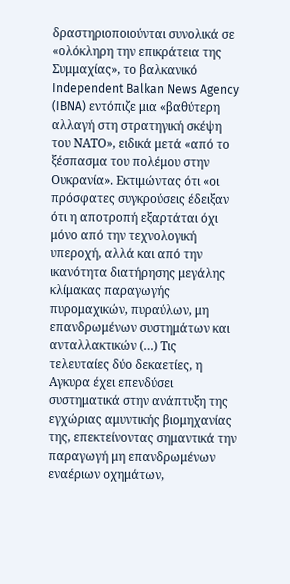δραστηριοποιούνται συνολικά σε «ολόκληρη την επικράτεια της Συμμαχίας», το βαλκανικό Independent Balkan News Agency (IBNA) εντόπιζε μια «βαθύτερη αλλαγή στη στρατηγική σκέψη του ΝΑΤΟ», ειδικά μετά «από το ξέσπασμα του πολέμου στην Ουκρανία». Εκτιμώντας ότι «οι πρόσφατες συγκρούσεις έδειξαν ότι η αποτροπή εξαρτάται όχι μόνο από την τεχνολογική υπεροχή, αλλά και από την ικανότητα διατήρησης μεγάλης κλίμακας παραγωγής πυρομαχικών, πυραύλων, μη επανδρωμένων συστημάτων και ανταλλακτικών (…) Τις τελευταίες δύο δεκαετίες, η Αγκυρα έχει επενδύσει συστηματικά στην ανάπτυξη της εγχώριας αμυντικής βιομηχανίας της, επεκτείνοντας σημαντικά την παραγωγή μη επανδρωμένων εναέριων οχημάτων,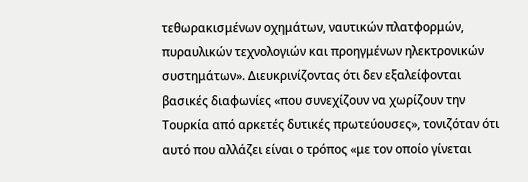τεθωρακισμένων οχημάτων, ναυτικών πλατφορμών, πυραυλικών τεχνολογιών και προηγμένων ηλεκτρονικών συστημάτων». Διευκρινίζοντας ότι δεν εξαλείφονται βασικές διαφωνίες «που συνεχίζουν να χωρίζουν την Τουρκία από αρκετές δυτικές πρωτεύουσες», τονιζόταν ότι αυτό που αλλάζει είναι ο τρόπος «με τον οποίο γίνεται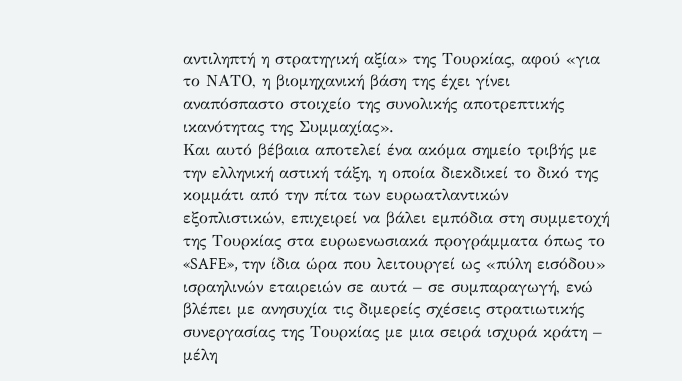αντιληπτή η στρατηγική αξία» της Τουρκίας, αφού «για το ΝΑΤΟ, η βιομηχανική βάση της έχει γίνει αναπόσπαστο στοιχείο της συνολικής αποτρεπτικής ικανότητας της Συμμαχίας».
Και αυτό βέβαια αποτελεί ένα ακόμα σημείο τριβής με την ελληνική αστική τάξη, η οποία διεκδικεί το δικό της κομμάτι από την πίτα των ευρωατλαντικών εξοπλιστικών, επιχειρεί να βάλει εμπόδια στη συμμετοχή της Τουρκίας στα ευρωενωσιακά προγράμματα όπως το «SAFE», την ίδια ώρα που λειτουργεί ως «πύλη εισόδου» ισραηλινών εταιρειών σε αυτά – σε συμπαραγωγή, ενώ βλέπει με ανησυχία τις διμερείς σχέσεις στρατιωτικής συνεργασίας της Τουρκίας με μια σειρά ισχυρά κράτη – μέλη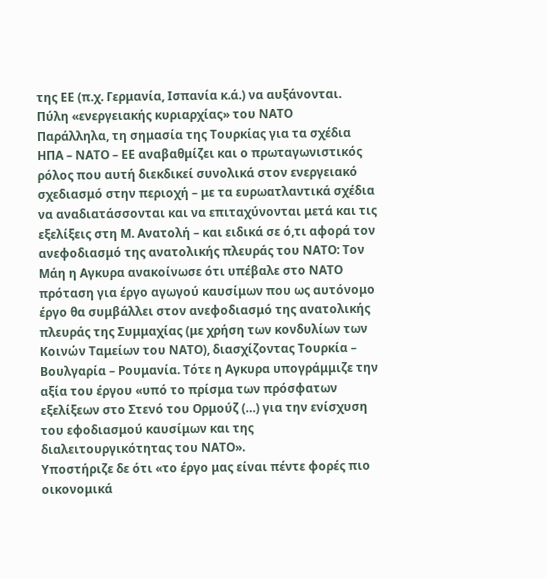της ΕΕ (π.χ. Γερμανία, Ισπανία κ.ά.) να αυξάνονται.
Πύλη «ενεργειακής κυριαρχίας» του ΝΑΤΟ
Παράλληλα, τη σημασία της Τουρκίας για τα σχέδια ΗΠΑ – ΝΑΤΟ – ΕΕ αναβαθμίζει και ο πρωταγωνιστικός ρόλος που αυτή διεκδικεί συνολικά στον ενεργειακό σχεδιασμό στην περιοχή – με τα ευρωατλαντικά σχέδια να αναδιατάσσονται και να επιταχύνονται μετά και τις εξελίξεις στη Μ. Ανατολή – και ειδικά σε ό,τι αφορά τον ανεφοδιασμό της ανατολικής πλευράς του ΝΑΤΟ: Τον Μάη η Αγκυρα ανακοίνωσε ότι υπέβαλε στο ΝΑΤΟ πρόταση για έργο αγωγού καυσίμων που ως αυτόνομο έργο θα συμβάλλει στον ανεφοδιασμό της ανατολικής πλευράς της Συμμαχίας (με χρήση των κονδυλίων των Κοινών Ταμείων του ΝΑΤΟ), διασχίζοντας Τουρκία – Βουλγαρία – Ρουμανία. Τότε η Αγκυρα υπογράμμιζε την αξία του έργου «υπό το πρίσμα των πρόσφατων εξελίξεων στο Στενό του Ορμούζ (…) για την ενίσχυση του εφοδιασμού καυσίμων και της διαλειτουργικότητας του ΝΑΤΟ».
Υποστήριζε δε ότι «το έργο μας είναι πέντε φορές πιο οικονομικά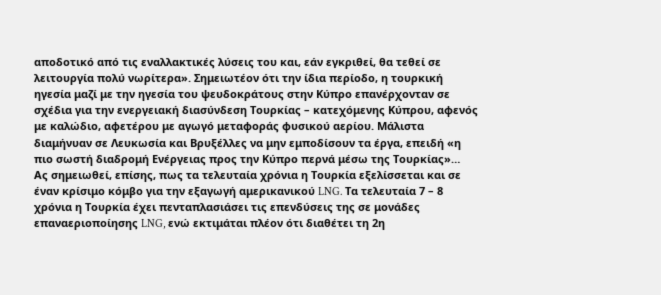αποδοτικό από τις εναλλακτικές λύσεις του και, εάν εγκριθεί, θα τεθεί σε λειτουργία πολύ νωρίτερα». Σημειωτέον ότι την ίδια περίοδο, η τουρκική ηγεσία μαζί με την ηγεσία του ψευδοκράτους στην Κύπρο επανέρχονταν σε σχέδια για την ενεργειακή διασύνδεση Τουρκίας – κατεχόμενης Κύπρου, αφενός με καλώδιο, αφετέρου με αγωγό μεταφοράς φυσικού αερίου. Μάλιστα διαμήνυαν σε Λευκωσία και Βρυξέλλες να μην εμποδίσουν τα έργα, επειδή «η πιο σωστή διαδρομή Ενέργειας προς την Κύπρο περνά μέσω της Τουρκίας»…
Ας σημειωθεί, επίσης, πως τα τελευταία χρόνια η Τουρκία εξελίσσεται και σε έναν κρίσιμο κόμβο για την εξαγωγή αμερικανικού LNG. Τα τελευταία 7 – 8 χρόνια η Τουρκία έχει πενταπλασιάσει τις επενδύσεις της σε μονάδες επαναεριοποίησης LNG, ενώ εκτιμάται πλέον ότι διαθέτει τη 2η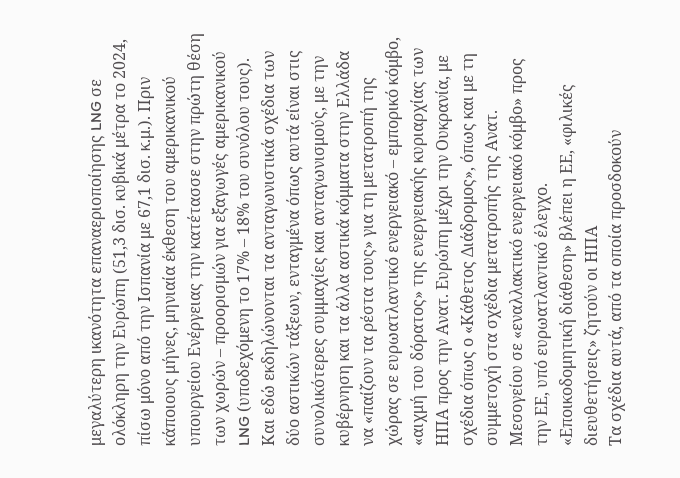μεγαλύτερη ικανότητα επαναεριοποίησης LNG σε ολόκληρη την Ευρώπη (51,3 δισ. κυβικά μέτρα το 2024, πίσω μόνο από την Ισπανία με 67,1 δισ. κ.μ.). Πριν κάποιους μήνες, μηνιαία έκθεση του αμερικανικού υπουργείου Ενέργειας την κατέτασσε στην πρώτη θέση των χωρών – προορισμών για εξαγωγές αμερικανικού LNG (υποδεχόμενη το 17% – 18% του συνόλου τους).
Και εδώ εκδηλώνονται τα ανταγωνιστικά σχέδια των δύο αστικών τάξεων, ενταγμένα όπως αυτά είναι στις συνολικότερες συμμαχίες και ανταγωνισμούς, με την κυβέρνηση και τα άλλα αστικά κόμματα στην Ελλάδα να «παίζουν τα ρέστα τους» για τη μετατροπή της χώρας σε ευρωατλαντικό ενεργειακό – εμπορικό κόμβο, «αιχμή του δόρατος» της ενεργειακής κυριαρχίας των ΗΠΑ προς την Ανατ. Ευρώπη μέχρι την Ουκρανία, με σχέδια όπως ο «Κάθετος Διάδρομος», όπως και με τη συμμετοχή στα σχέδια μετατροπής της Ανατ. Μεσογείου σε «εναλλακτικό ενεργειακό κόμβο» προς την ΕΕ, υπό ευρωατλαντικό έλεγχο.
«Εποικοδομητική διάθεση» βλέπει η ΕΕ, «φιλικές διευθετήσεις» ζητούν οι ΗΠΑ
Τα σχέδια αυτά, από τα οποία προσδοκούν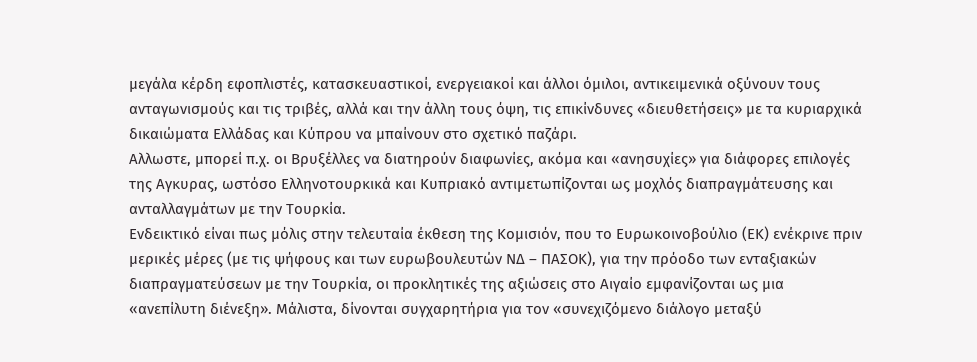μεγάλα κέρδη εφοπλιστές, κατασκευαστικοί, ενεργειακοί και άλλοι όμιλοι, αντικειμενικά οξύνουν τους ανταγωνισμούς και τις τριβές, αλλά και την άλλη τους όψη, τις επικίνδυνες «διευθετήσεις» με τα κυριαρχικά δικαιώματα Ελλάδας και Κύπρου να μπαίνουν στο σχετικό παζάρι.
Αλλωστε, μπορεί π.χ. οι Βρυξέλλες να διατηρούν διαφωνίες, ακόμα και «ανησυχίες» για διάφορες επιλογές της Αγκυρας, ωστόσο Ελληνοτουρκικά και Κυπριακό αντιμετωπίζονται ως μοχλός διαπραγμάτευσης και ανταλλαγμάτων με την Τουρκία.
Ενδεικτικό είναι πως μόλις στην τελευταία έκθεση της Κομισιόν, που το Ευρωκοινοβούλιο (ΕΚ) ενέκρινε πριν μερικές μέρες (με τις ψήφους και των ευρωβουλευτών ΝΔ – ΠΑΣΟΚ), για την πρόοδο των ενταξιακών διαπραγματεύσεων με την Τουρκία, οι προκλητικές της αξιώσεις στο Αιγαίο εμφανίζονται ως μια «ανεπίλυτη διένεξη». Μάλιστα, δίνονται συγχαρητήρια για τον «συνεχιζόμενο διάλογο μεταξύ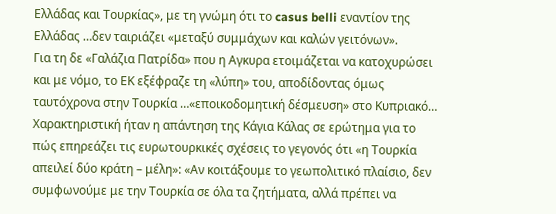Ελλάδας και Τουρκίας», με τη γνώμη ότι το casus belli εναντίον της Ελλάδας …δεν ταιριάζει «μεταξύ συμμάχων και καλών γειτόνων».
Για τη δε «Γαλάζια Πατρίδα» που η Αγκυρα ετοιμάζεται να κατοχυρώσει και με νόμο, το ΕΚ εξέφραζε τη «λύπη» του, αποδίδοντας όμως ταυτόχρονα στην Τουρκία …«εποικοδομητική δέσμευση» στο Κυπριακό… Χαρακτηριστική ήταν η απάντηση της Κάγια Κάλας σε ερώτημα για το πώς επηρεάζει τις ευρωτουρκικές σχέσεις το γεγονός ότι «η Τουρκία απειλεί δύο κράτη – μέλη»: «Αν κοιτάξουμε το γεωπολιτικό πλαίσιο, δεν συμφωνούμε με την Τουρκία σε όλα τα ζητήματα, αλλά πρέπει να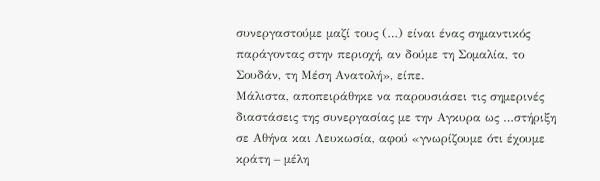συνεργαστούμε μαζί τους (…) είναι ένας σημαντικός παράγοντας στην περιοχή, αν δούμε τη Σομαλία, το Σουδάν, τη Μέση Ανατολή», είπε.
Μάλιστα, αποπειράθηκε να παρουσιάσει τις σημερινές διαστάσεις της συνεργασίας με την Αγκυρα ως …στήριξη σε Αθήνα και Λευκωσία, αφού «γνωρίζουμε ότι έχουμε κράτη – μέλη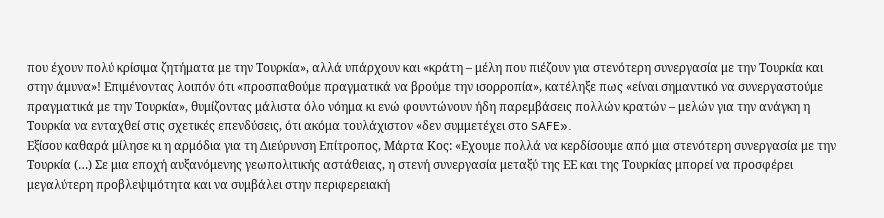που έχουν πολύ κρίσιμα ζητήματα με την Τουρκία», αλλά υπάρχουν και «κράτη – μέλη που πιέζουν για στενότερη συνεργασία με την Τουρκία και στην άμυνα»! Επιμένοντας λοιπόν ότι «προσπαθούμε πραγματικά να βρούμε την ισορροπία», κατέληξε πως «είναι σημαντικό να συνεργαστούμε πραγματικά με την Τουρκία», θυμίζοντας μάλιστα όλο νόημα κι ενώ φουντώνουν ήδη παρεμβάσεις πολλών κρατών – μελών για την ανάγκη η Τουρκία να ενταχθεί στις σχετικές επενδύσεις, ότι ακόμα τουλάχιστον «δεν συμμετέχει στο SAFE».
Εξίσου καθαρά μίλησε κι η αρμόδια για τη Διεύρυνση Επίτροπος, Μάρτα Κος: «Εχουμε πολλά να κερδίσουμε από μια στενότερη συνεργασία με την Τουρκία (…) Σε μια εποχή αυξανόμενης γεωπολιτικής αστάθειας, η στενή συνεργασία μεταξύ της ΕΕ και της Τουρκίας μπορεί να προσφέρει μεγαλύτερη προβλεψιμότητα και να συμβάλει στην περιφερειακή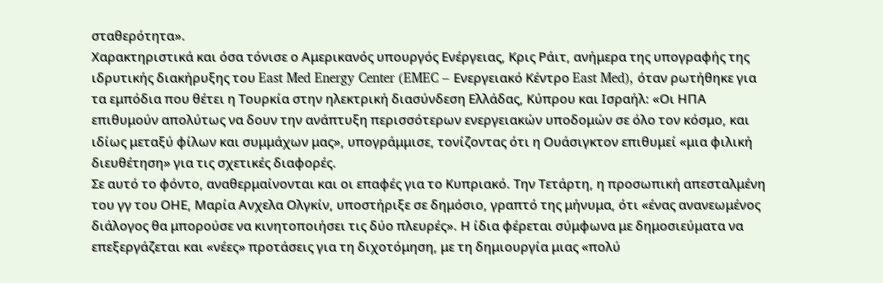σταθερότητα».
Χαρακτηριστικά και όσα τόνισε ο Αμερικανός υπουργός Ενέργειας, Κρις Ράιτ, ανήμερα της υπογραφής της ιδρυτικής διακήρυξης του East Med Energy Center (EMEC – Ενεργειακό Κέντρο East Med), όταν ρωτήθηκε για τα εμπόδια που θέτει η Τουρκία στην ηλεκτρική διασύνδεση Ελλάδας, Κύπρου και Ισραήλ: «Οι ΗΠΑ επιθυμούν απολύτως να δουν την ανάπτυξη περισσότερων ενεργειακών υποδομών σε όλο τον κόσμο, και ιδίως μεταξύ φίλων και συμμάχων μας», υπογράμμισε, τονίζοντας ότι η Ουάσιγκτον επιθυμεί «μια φιλική διευθέτηση» για τις σχετικές διαφορές.
Σε αυτό το φόντο, αναθερμαίνονται και οι επαφές για το Κυπριακό. Την Τετάρτη, η προσωπική απεσταλμένη του γγ του ΟΗΕ, Μαρία Ανχελα Ολγκίν, υποστήριξε σε δημόσιο, γραπτό της μήνυμα, ότι «ένας ανανεωμένος διάλογος θα μπορούσε να κινητοποιήσει τις δύο πλευρές». Η ίδια φέρεται σύμφωνα με δημοσιεύματα να επεξεργάζεται και «νέες» προτάσεις για τη διχοτόμηση, με τη δημιουργία μιας «πολύ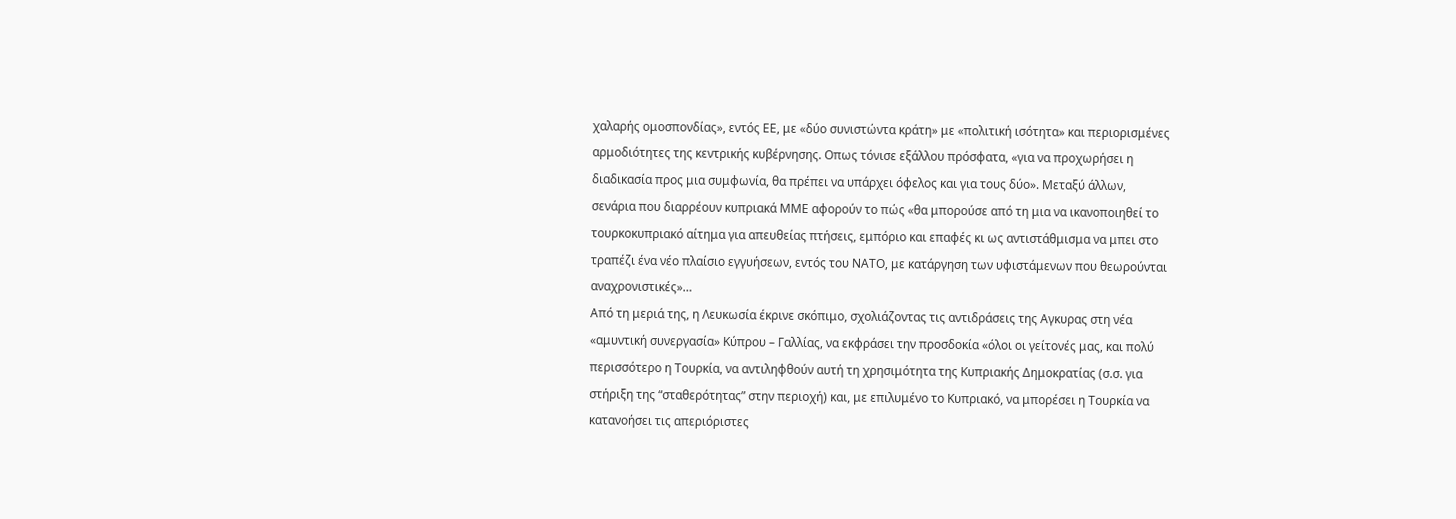χαλαρής ομοσπονδίας», εντός ΕΕ, με «δύο συνιστώντα κράτη» με «πολιτική ισότητα» και περιορισμένες αρμοδιότητες της κεντρικής κυβέρνησης. Οπως τόνισε εξάλλου πρόσφατα, «για να προχωρήσει η διαδικασία προς μια συμφωνία, θα πρέπει να υπάρχει όφελος και για τους δύο». Μεταξύ άλλων, σενάρια που διαρρέουν κυπριακά ΜΜΕ αφορούν το πώς «θα μπορούσε από τη μια να ικανοποιηθεί το τουρκοκυπριακό αίτημα για απευθείας πτήσεις, εμπόριο και επαφές κι ως αντιστάθμισμα να μπει στο τραπέζι ένα νέο πλαίσιο εγγυήσεων, εντός του ΝΑΤΟ, με κατάργηση των υφιστάμενων που θεωρούνται αναχρονιστικές»…
Από τη μεριά της, η Λευκωσία έκρινε σκόπιμο, σχολιάζοντας τις αντιδράσεις της Αγκυρας στη νέα «αμυντική συνεργασία» Κύπρου – Γαλλίας, να εκφράσει την προσδοκία «όλοι οι γείτονές μας, και πολύ περισσότερο η Τουρκία, να αντιληφθούν αυτή τη χρησιμότητα της Κυπριακής Δημοκρατίας (σ.σ. για στήριξη της “σταθερότητας” στην περιοχή) και, με επιλυμένο το Κυπριακό, να μπορέσει η Τουρκία να κατανοήσει τις απεριόριστες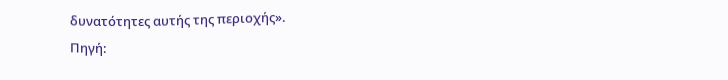δυνατότητες αυτής της περιοχής».
Πηγή: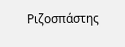Ριζοσπάστης